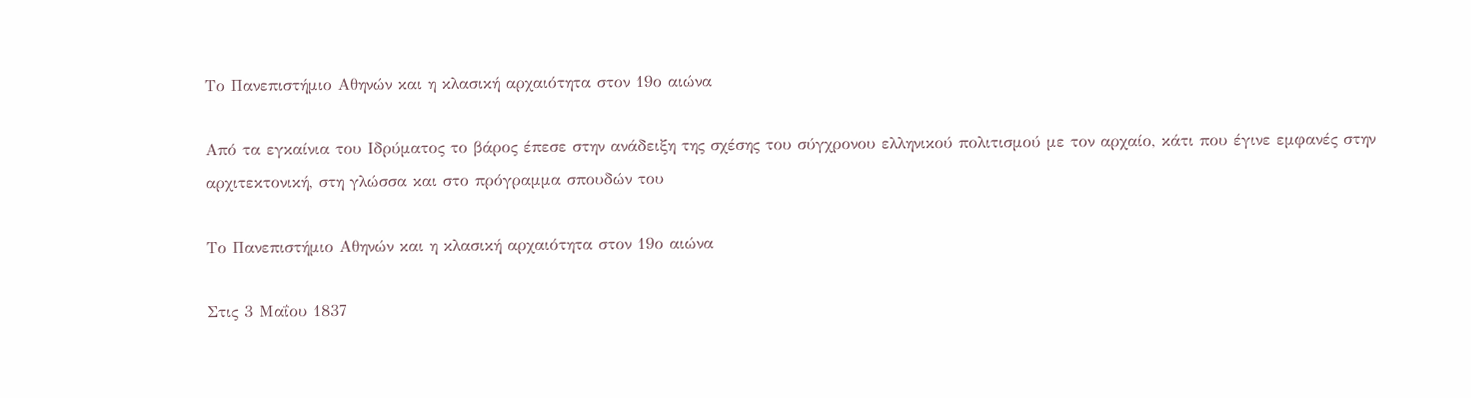Το Πανεπιστήμιο Αθηνών και η κλασική αρχαιότητα στον 19ο αιώνα

Από τα εγκαίνια του Ιδρύματος το βάρος έπεσε στην ανάδειξη της σχέσης του σύγχρονου ελληνικού πολιτισμού με τον αρχαίο, κάτι που έγινε εμφανές στην αρχιτεκτονική, στη γλώσσα και στο πρόγραμμα σπουδών του

Το Πανεπιστήμιο Αθηνών και η κλασική αρχαιότητα στον 19ο αιώνα

Στις 3 Μαΐου 1837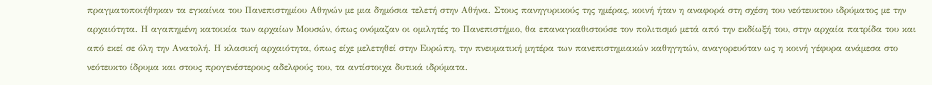πραγματοποιήθηκαν τα εγκαίνια του Πανεπιστημίου Αθηνών με μια δημόσια τελετή στην Αθήνα. Στους πανηγυρικούς της ημέρας, κοινή ήταν η αναφορά στη σχέση του νεότευκτου ιδρύματος με την αρχαιότητα. Η αγαπημένη κατοικία των αρχαίων Μουσών, όπως ονόμαζαν οι ομιλητές το Πανεπιστήμιο, θα επαναγκαθιστούσε τον πολιτισμό μετά από την εκδίωξή του, στην αρχαία πατρίδα του και από εκεί σε όλη την Ανατολή. Η κλασική αρχαιότητα, όπως είχε μελετηθεί στην Ευρώπη, την πνευματική μητέρα των πανεπιστημιακών καθηγητών, αναγορευόταν ως η κοινή γέφυρα ανάμεσα στο νεότευκτο ίδρυμα και στους προγενέστερους αδελφούς του, τα αντίστοιχα δυτικά ιδρύματα.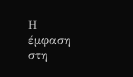Η έμφαση στη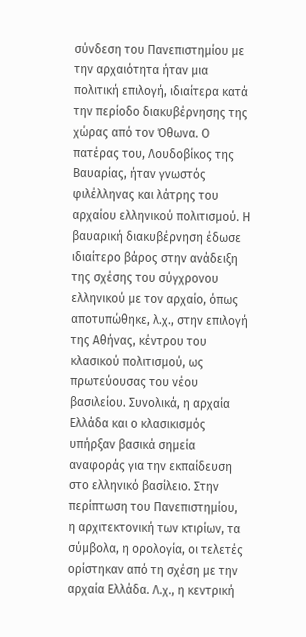σύνδεση του Πανεπιστημίου με την αρχαιότητα ήταν μια πολιτική επιλογή, ιδιαίτερα κατά την περίοδο διακυβέρνησης της χώρας από τον Όθωνα. Ο πατέρας του, Λουδοβίκος της Βαυαρίας, ήταν γνωστός φιλέλληνας και λάτρης του αρχαίου ελληνικού πολιτισμού. Η βαυαρική διακυβέρνηση έδωσε ιδιαίτερο βάρος στην ανάδειξη της σχέσης του σύγχρονου ελληνικού με τον αρχαίο, όπως αποτυπώθηκε, λ.χ., στην επιλογή της Αθήνας, κέντρου του κλασικού πολιτισμού, ως πρωτεύουσας του νέου βασιλείου. Συνολικά, η αρχαία Ελλάδα και ο κλασικισμός υπήρξαν βασικά σημεία αναφοράς για την εκπαίδευση στο ελληνικό βασίλειο. Στην περίπτωση του Πανεπιστημίου, η αρχιτεκτονική των κτιρίων, τα σύμβολα, η ορολογία, οι τελετές ορίστηκαν από τη σχέση με την αρχαία Ελλάδα. Λ.χ., η κεντρική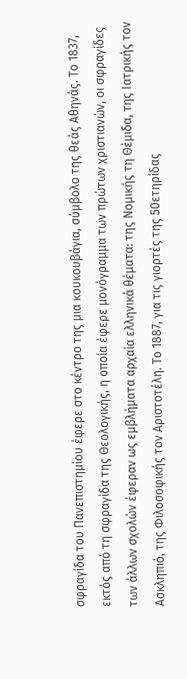σφραγίδα του Πανεπιστημίου έφερε στο κέντρο της μια κουκουβάγια, σύμβολο της θεάς Αθηνάς. Το 1837, εκτός από τη σφραγίδα της Θεολογικής, η οποία έφερε μονόγραμμα των πρώτων χριστιανών, οι σφραγίδες των άλλων σχολών έφεραν ως εμβλήματα αρχαία ελληνικά θέματα: της Νομικής τη Θέμιδα, της Ιατρικής τον Ασκληπιό, της Φιλοσοφικής τον Αριστοτέλη. Το 1887, για τις γιορτές της 50ετηρίδας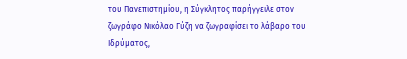του Πανεπιστημίου, η Σύγκλητος παρήγγειλε στον ζωγράφο Νικόλαο Γύζη να ζωγραφίσει το λάβαρο του Ιδρύματος,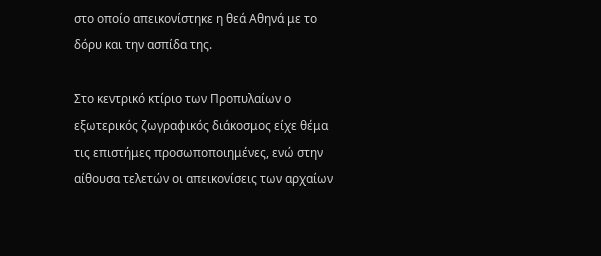στο οποίο απεικονίστηκε η θεά Αθηνά με το δόρυ και την ασπίδα της.

Στο κεντρικό κτίριο των Προπυλαίων ο εξωτερικός ζωγραφικός διάκοσμος είχε θέμα τις επιστήμες προσωποποιημένες, ενώ στην αίθουσα τελετών οι απεικονίσεις των αρχαίων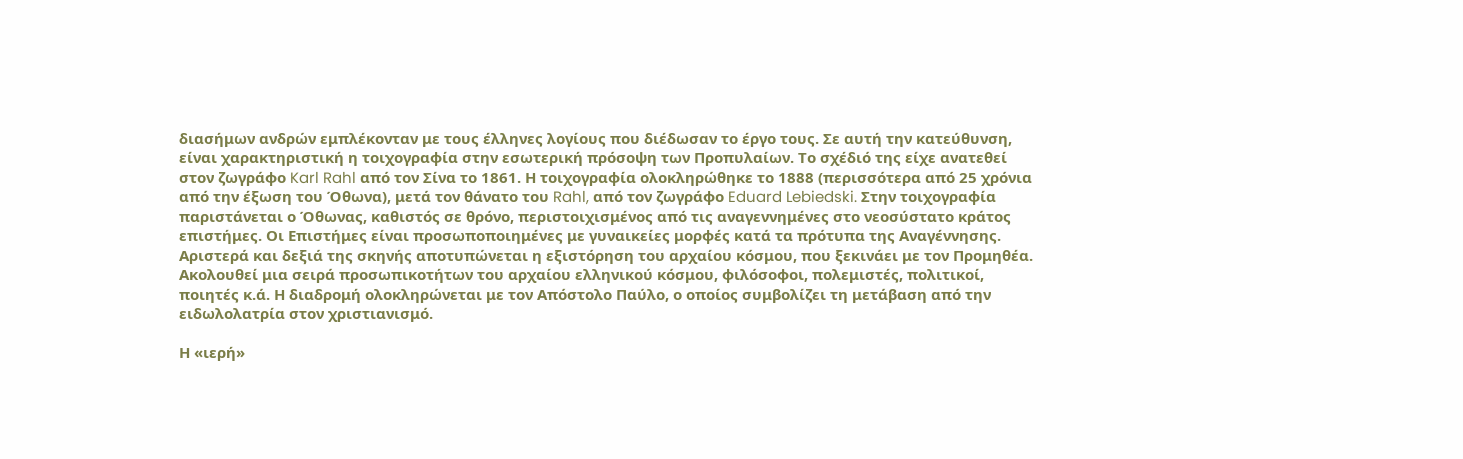διασήμων ανδρών εμπλέκονταν με τους έλληνες λογίους που διέδωσαν το έργο τους. Σε αυτή την κατεύθυνση, είναι χαρακτηριστική η τοιχογραφία στην εσωτερική πρόσοψη των Προπυλαίων. Το σχέδιό της είχε ανατεθεί στον ζωγράφο Karl Rahl από τον Σίνα το 1861. Η τοιχογραφία ολοκληρώθηκε το 1888 (περισσότερα από 25 χρόνια από την έξωση του Όθωνα), μετά τον θάνατο του Rahl, από τον ζωγράφο Eduard Lebiedski. Στην τοιχογραφία παριστάνεται ο Όθωνας, καθιστός σε θρόνο, περιστοιχισμένος από τις αναγεννημένες στο νεοσύστατο κράτος επιστήμες. Οι Επιστήμες είναι προσωποποιημένες με γυναικείες μορφές κατά τα πρότυπα της Αναγέννησης. Αριστερά και δεξιά της σκηνής αποτυπώνεται η εξιστόρηση του αρχαίου κόσμου, που ξεκινάει με τον Προμηθέα. Ακολουθεί μια σειρά προσωπικοτήτων του αρχαίου ελληνικού κόσμου, φιλόσοφοι, πολεμιστές, πολιτικοί, ποιητές κ.ά. Η διαδρομή ολοκληρώνεται με τον Απόστολο Παύλο, ο οποίος συμβολίζει τη μετάβαση από την ειδωλολατρία στον χριστιανισμό.

Η «ιερή»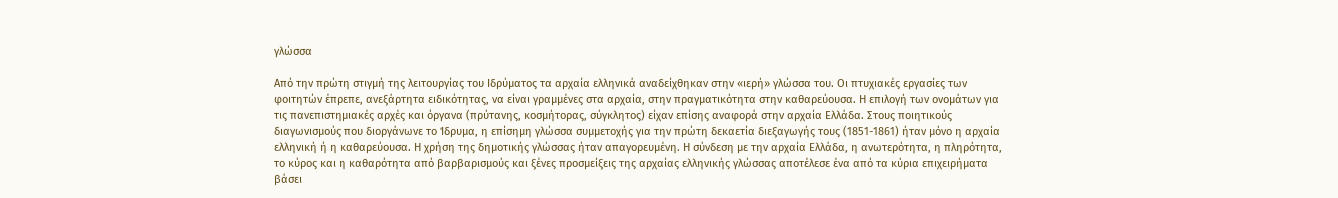γλώσσα

Από την πρώτη στιγμή της λειτουργίας του Ιδρύματος τα αρχαία ελληνικά αναδείχθηκαν στην «ιερή» γλώσσα του. Οι πτυχιακές εργασίες των φοιτητών έπρεπε, ανεξάρτητα ειδικότητας, να είναι γραμμένες στα αρχαία, στην πραγματικότητα στην καθαρεύουσα. Η επιλογή των ονομάτων για τις πανεπιστημιακές αρχές και όργανα (πρύτανης, κοσμήτορας, σύγκλητος) είχαν επίσης αναφορά στην αρχαία Ελλάδα. Στους ποιητικούς διαγωνισμούς που διοργάνωνε το Ίδρυμα, η επίσημη γλώσσα συμμετοχής για την πρώτη δεκαετία διεξαγωγής τους (1851-1861) ήταν μόνο η αρχαία ελληνική ή η καθαρεύουσα. Η χρήση της δημοτικής γλώσσας ήταν απαγορευμένη. Η σύνδεση με την αρχαία Ελλάδα, η ανωτερότητα, η πληρότητα, το κύρος και η καθαρότητα από βαρβαρισμούς και ξένες προσμείξεις της αρχαίας ελληνικής γλώσσας αποτέλεσε ένα από τα κύρια επιχειρήματα βάσει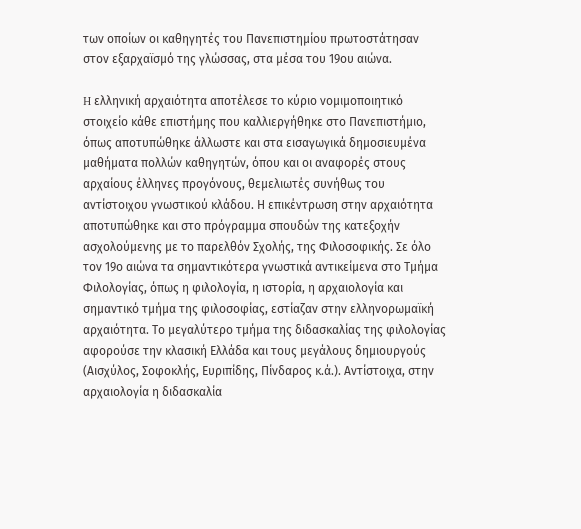των οποίων οι καθηγητές του Πανεπιστημίου πρωτοστάτησαν στον εξαρχαϊσμό της γλώσσας, στα μέσα του 19ου αιώνα.

H ελληνική αρχαιότητα αποτέλεσε το κύριο νομιμοποιητικό στοιχείο κάθε επιστήμης που καλλιεργήθηκε στο Πανεπιστήμιο, όπως αποτυπώθηκε άλλωστε και στα εισαγωγικά δημοσιευμένα μαθήματα πολλών καθηγητών, όπου και οι αναφορές στους αρχαίους έλληνες προγόνους, θεμελιωτές συνήθως του αντίστοιχου γνωστικού κλάδου. Η επικέντρωση στην αρχαιότητα αποτυπώθηκε και στο πρόγραμμα σπουδών της κατεξοχήν ασχολούμενης με το παρελθόν Σχολής, της Φιλοσοφικής. Σε όλο τον 19ο αιώνα τα σημαντικότερα γνωστικά αντικείμενα στο Τμήμα Φιλολογίας, όπως η φιλολογία, η ιστορία, η αρχαιολογία και σημαντικό τμήμα της φιλοσοφίας, εστίαζαν στην ελληνορωμαϊκή αρχαιότητα. Το μεγαλύτερο τμήμα της διδασκαλίας της φιλολογίας αφορούσε την κλασική Ελλάδα και τους μεγάλους δημιουργούς (Αισχύλος, Σοφοκλής, Ευριπίδης, Πίνδαρος κ.ά.). Αντίστοιχα, στην αρχαιολογία η διδασκαλία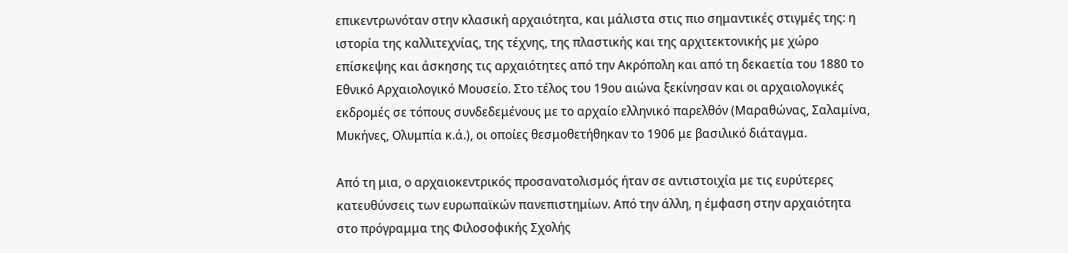επικεντρωνόταν στην κλασική αρχαιότητα, και μάλιστα στις πιο σημαντικές στιγμές της: η ιστορία της καλλιτεχνίας, της τέχνης, της πλαστικής και της αρχιτεκτονικής με χώρο επίσκεψης και άσκησης τις αρχαιότητες από την Ακρόπολη και από τη δεκαετία του 1880 το Εθνικό Αρχαιολογικό Μουσείο. Στο τέλος του 19ου αιώνα ξεκίνησαν και οι αρχαιολογικές εκδρομές σε τόπους συνδεδεμένους με το αρχαίο ελληνικό παρελθόν (Μαραθώνας, Σαλαμίνα, Μυκήνες, Ολυμπία κ.ά.), οι οποίες θεσμοθετήθηκαν το 1906 με βασιλικό διάταγμα.

Από τη μια, ο αρχαιοκεντρικός προσανατολισμός ήταν σε αντιστοιχία με τις ευρύτερες κατευθύνσεις των ευρωπαϊκών πανεπιστημίων. Από την άλλη, η έμφαση στην αρχαιότητα στο πρόγραμμα της Φιλοσοφικής Σχολής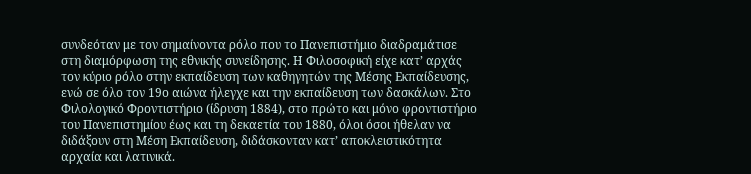συνδεόταν με τον σημαίνοντα ρόλο που το Πανεπιστήμιο διαδραμάτισε στη διαμόρφωση της εθνικής συνείδησης. Η Φιλοσοφική είχε κατ’ αρχάς τον κύριο ρόλο στην εκπαίδευση των καθηγητών της Μέσης Εκπαίδευσης, ενώ σε όλο τον 19ο αιώνα ήλεγχε και την εκπαίδευση των δασκάλων. Στο Φιλολογικό Φροντιστήριο (ίδρυση 1884), στο πρώτο και μόνο φροντιστήριο του Πανεπιστημίου έως και τη δεκαετία του 1880, όλοι όσοι ήθελαν να διδάξουν στη Μέση Εκπαίδευση, διδάσκονταν κατ’ αποκλειστικότητα αρχαία και λατινικά.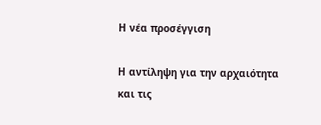Η νέα προσέγγιση

Η αντίληψη για την αρχαιότητα και τις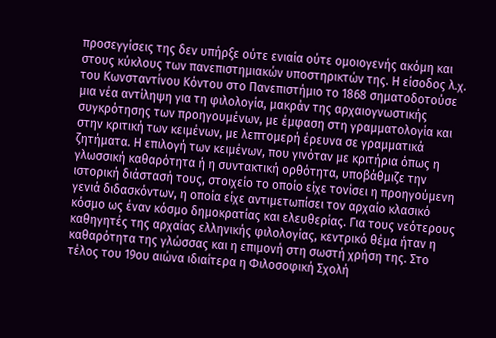προσεγγίσεις της δεν υπήρξε ούτε ενιαία ούτε ομοιογενής ακόμη και στους κύκλους των πανεπιστημιακών υποστηρικτών της. Η είσοδος λ.χ. του Κωνσταντίνου Κόντου στο Πανεπιστήμιο το 1868 σηματοδοτούσε μια νέα αντίληψη για τη φιλολογία, μακράν της αρχαιογνωστικής συγκρότησης των προηγουμένων, με έμφαση στη γραμματολογία και στην κριτική των κειμένων, με λεπτομερή έρευνα σε γραμματικά ζητήματα. Η επιλογή των κειμένων, που γινόταν με κριτήρια όπως η γλωσσική καθαρότητα ή η συντακτική ορθότητα, υποβάθμιζε την ιστορική διάστασή τους, στοιχείο το οποίο είχε τονίσει η προηγούμενη γενιά διδασκόντων, η οποία είχε αντιμετωπίσει τον αρχαίο κλασικό κόσμο ως έναν κόσμο δημοκρατίας και ελευθερίας. Για τους νεότερους καθηγητές της αρχαίας ελληνικής φιλολογίας, κεντρικό θέμα ήταν η καθαρότητα της γλώσσας και η επιμονή στη σωστή χρήση της. Στο τέλος του 19ου αιώνα ιδιαίτερα η Φιλοσοφική Σχολή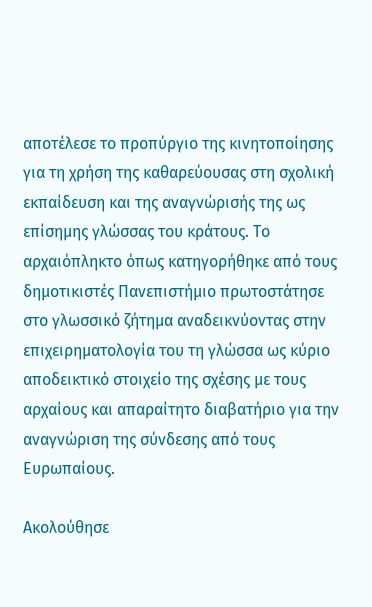αποτέλεσε το προπύργιο της κινητοποίησης για τη χρήση της καθαρεύουσας στη σχολική εκπαίδευση και της αναγνώρισής της ως επίσημης γλώσσας του κράτους. Το αρχαιόπληκτο όπως κατηγορήθηκε από τους δημοτικιστές Πανεπιστήμιο πρωτοστάτησε στο γλωσσικό ζήτημα αναδεικνύοντας στην επιχειρηματολογία του τη γλώσσα ως κύριο αποδεικτικό στοιχείο της σχέσης με τους αρχαίους και απαραίτητο διαβατήριο για την αναγνώριση της σύνδεσης από τους Ευρωπαίους.

Ακολούθησε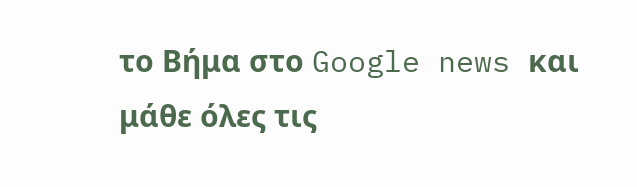το Βήμα στο Google news και μάθε όλες τις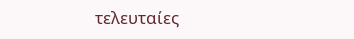τελευταίες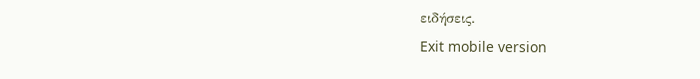ειδήσεις.
Exit mobile version